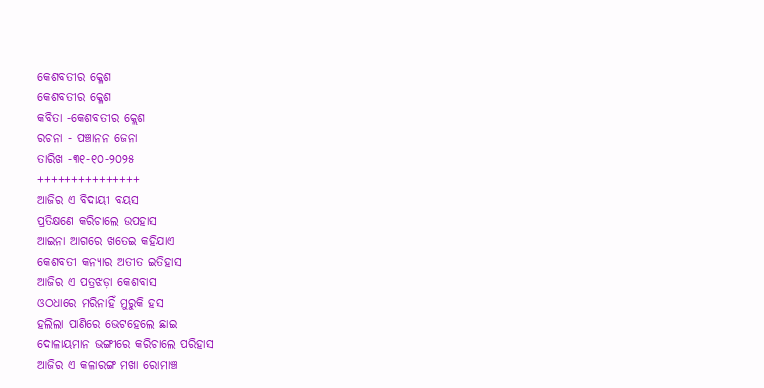କେଶବତୀର କ୍ଳେଶ
କେଶବତୀର କ୍ଳେଶ
କବିତା -କେଶବତୀର କ୍ଲେଶ
ରଚନା - ପଞ୍ଚାନନ ଜେନା
ତାରିଖ -୩୧-୧୦-୨୦୨୫
+++++++++++++++
ଆଜିର ଏ ବିଦାୟୀ ବୟସ
ପ୍ରତିକ୍ଷଣେ କରିଚାଲେ ଉପହାସ
ଆଇନା ଆଗରେ ଖତେଇ କହିଯାଏ
କେଶବତୀ କନ୍ୟାର ଅତୀତ ଇତିହାସ
ଆଜିର ଏ ପତ୍ରଝଡ଼ା କେଶବାସ
ଓଠଧାରେ ମରିନାହିଁ ମୁରୁକି ହସ
ହଲିଲା ପାଣିରେ ଭେଟହେଲେ ଛାଇ
ଦୋଳାୟମାନ ଭଙ୍ଗୀରେ କରିଚାଲେ ପରିହାସ
ଆଜିର ଏ କଳାରଙ୍ଗ ମଖା ରୋମାଞ୍ଚ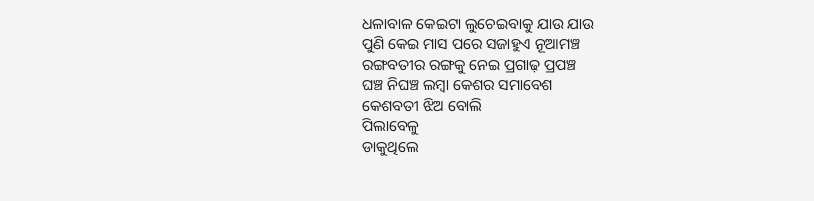ଧଳାବାଳ କେଇଟା ଲୁଚେଇବାକୁ ଯାଉ ଯାଉ
ପୁଣି କେଇ ମାସ ପରେ ସଜାହୁଏ ନୂଆମଞ୍ଚ
ରଙ୍ଗବତୀର ରଙ୍ଗକୁ ନେଇ ପ୍ରଗାଢ଼ ପ୍ରପଞ୍ଚ
ଘଞ୍ଚ ନିଘଞ୍ଚ ଲମ୍ବା କେଶର ସମାବେଶ
କେଶବତୀ ଝିଅ ବୋଲି
ପିଲାବେଳୁ
ଡାକୁଥିଲେ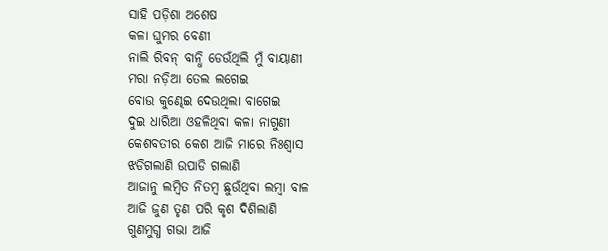ସାହି ପଡ଼ିଶା ଅଶେଷ
କଳା ଘୁମର ବେଣୀ
ନାଲି ରିବନ୍ ବାନ୍ଧି ଡେଉଁଥିଲି ମୁଁ ବାୟାଣୀ
ମରା ନଡ଼ିଆ ତେଲ ଲଗେଇ
ବୋଉ କୁଣ୍ଢେଇ ଦେଉଥିଲା ବାଗେଇ
ଦୁଇ ଧାରିଆ ଓହଳିଥିବା କଳା ନାଗୁଣୀ
କେଶବତୀର କେଶ ଆଜି ମାରେ ନିଃଶ୍ୱାସ
ଝଡିଗଲାଣି ଉପାଡି ଗଲାଣି
ଆଜାନୁ ଲମ୍ବିତ ନିତମ୍ବ ଛୁଉଁଥିବା ଲମ୍ବା ବାଳ
ଆଜି ଜୁଣ ତୃଣ ପରି କୃଶ ଦିଶିଲାଣି
ଗୁଣମୁଗ୍ଧ ଗଭା ଆଜି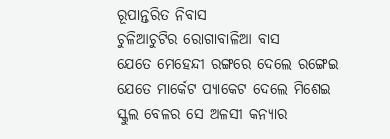ରୂପାନ୍ତରିତ ନିବାସ
ଚୁଳିଆଚୁଟିର ରୋଗାବାଳିଆ ବାସ
ଯେତେ ମେହେନ୍ଦୀ ରଙ୍ଗରେ ଦେଲେ ରଙ୍ଗେଇ
ଯେତେ ମାର୍କେଟ ପ୍ୟାକେଟ ଦେଲେ ମିଶେଇ
ସ୍କୁଲ ବେଳର ସେ ଅଳସୀ କନ୍ୟାର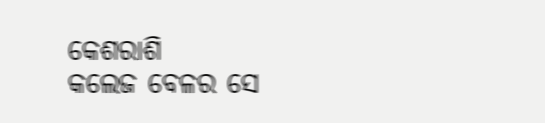କେଶରାଶି
କଲେଜ ବେଳର ସେ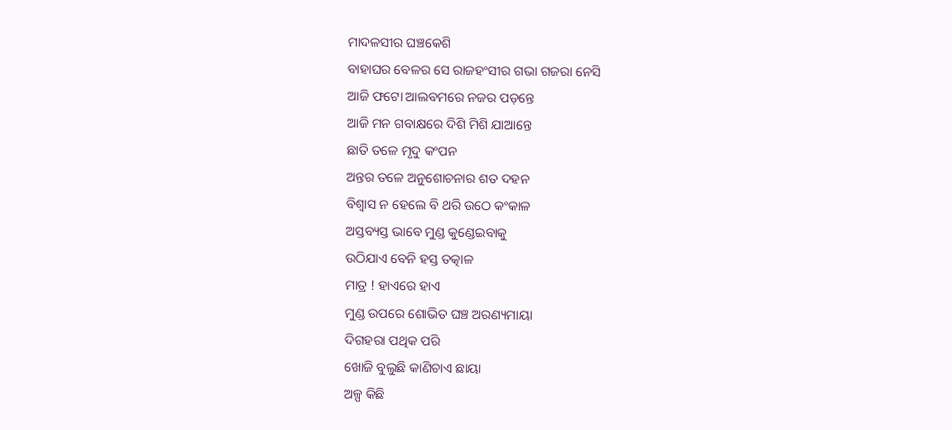ମାଦଳସୀର ଘଞ୍ଚକେଶି
ବାହାଘର ବେଳର ସେ ରାଜହଂସୀର ଗଭା ଗଜରା ନେସି
ଆଜି ଫଟୋ ଆଲବମରେ ନଜର ପଡ଼ନ୍ତେ
ଆଜି ମନ ଗବାକ୍ଷରେ ଦିଶି ମିଶି ଯାଆନ୍ତେ
ଛାତି ତଳେ ମୃଦୁ କଂପନ
ଅନ୍ତର ତଳେ ଅନୁଶୋଚନାର ଶତ ଦହନ
ବିଶ୍ୱାସ ନ ହେଲେ ବି ଥରି ଉଠେ କଂକାଳ
ଅସ୍ତବ୍ୟସ୍ତ ଭାବେ ମୁଣ୍ଡ କୁଣ୍ଡେଇବାକୁ
ଉଠିଯାଏ ବେନି ହସ୍ତ ତତ୍କାଳ
ମାତ୍ର ! ହାଏରେ ହାଏ
ମୁଣ୍ଡ ଉପରେ ଶୋଭିତ ଘଞ୍ଚ ଅରଣ୍ୟମାୟା
ଦିଗହରା ପଥିକ ପରି
ଖୋଜି ବୁଲୁଛି କାଣିଚାଏ ଛାୟା
ଅଳ୍ପ କିଛି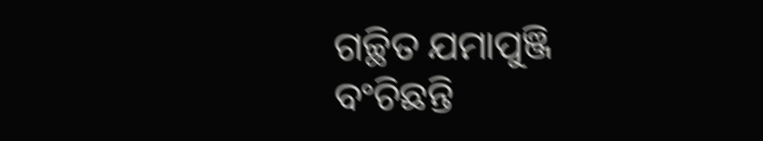ଗଚ୍ଛିତ ଯମାପୁଞ୍ଜି
ବଂଚିଛନ୍ତି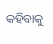କହିବାକୁ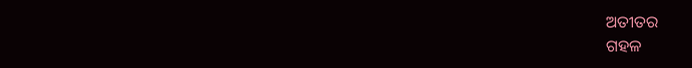ଅତୀତର
ଗହଳ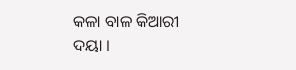କଳା ବାଳ କିଆରୀ ଦୟା ।